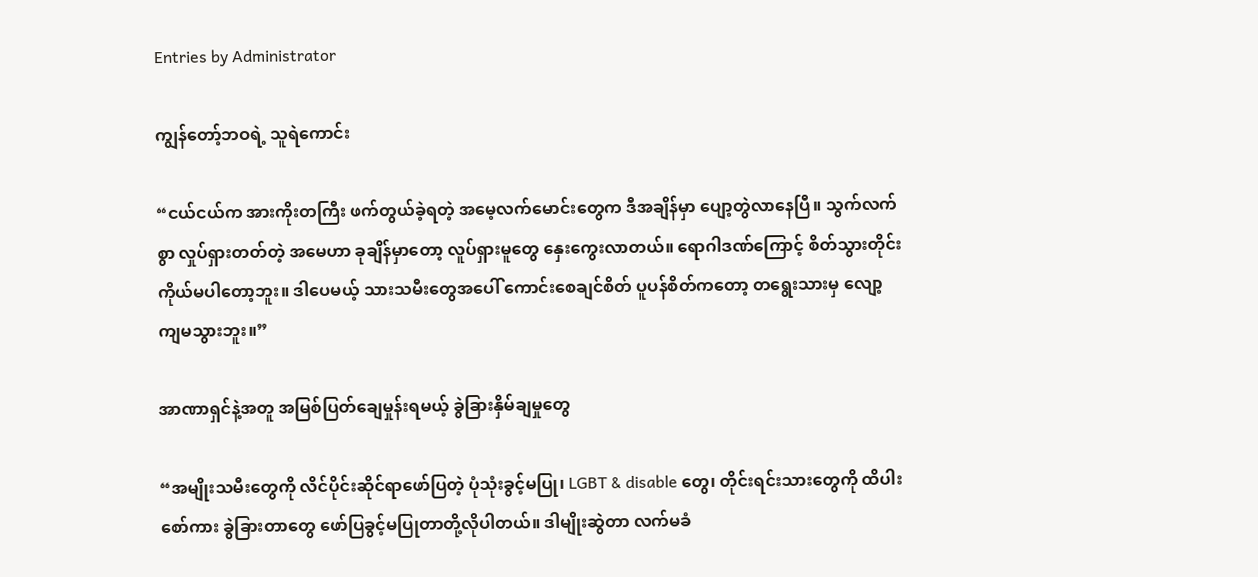Entries by Administrator

ကျွန်တော့်ဘဝရဲ့ သူရဲကောင်း

“ငယ်ငယ်က အားကိုးတကြီး ဖက်တွယ်ခဲ့ရတဲ့ အမေ့လက်မောင်းတွေက ဒီအချိန်မှာ ပျော့တွဲလာနေပြီ။ သွက်လက်စွာ လှုပ်ရှားတတ်တဲ့ အမေဟာ ခုချိန်မှာတော့ လူပ်ရှားမူတွေ နှေးကွေးလာတယ်။ ရောဂါဒဏ်ကြောင့် စိတ်သွားတိုင်း ကိုယ်မပါတော့ဘူး။ ဒါပေမယ့် သားသမီးတွေအပေါ် ကောင်းစေချင်စိတ် ပူပန်စိတ်ကတော့ တရွေးသားမှ လျော့ကျမသွားဘူး။”

အာဏာရှင်နဲ့အတူ အမြစ်ပြတ်ချေမှုန်းရမယ့် ခွဲခြားနှိမ်ချမှုတွေ

“အမျိုးသမီးတွေကို လိင်ပိုင်းဆိုင်ရာဖော်ပြတဲ့ ပုံသုံးခွင့်မပြု၊ LGBT & disable တွေ၊ တိုင်းရင်းသားတွေကို ထိပါး စော်ကား ခွဲခြားတာတွေ ဖော်ပြခွင့်မပြုတာတို့လိုပါတယ်။ ဒါမျိုးဆွဲတာ လက်မခံ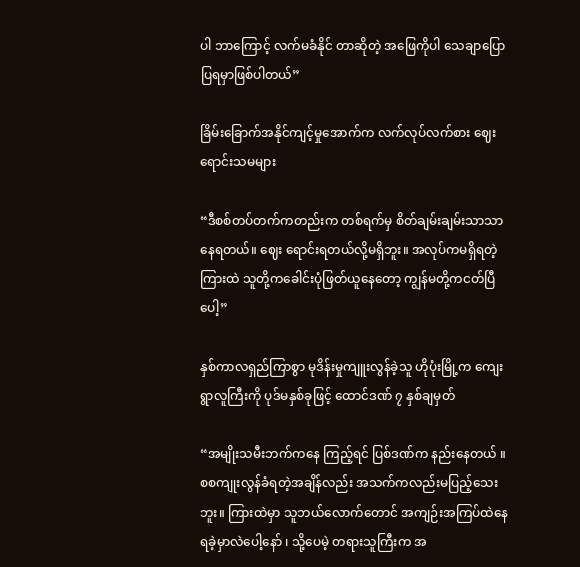ပါ ဘာကြောင့် လက်မခံနိုင် တာဆိုတဲ့ အဖြေကိုပါ သေချာပြောပြရမှာဖြစ်ပါတယ်”

ခြိမ်းခြောက်အနိုင်ကျင့်မှုအောက်က လက်လုပ်လက်စား ဈေးရောင်းသမများ

“ဒီစစ်တပ်တက်ကတည်းက တစ်ရက်မှ စိတ်ချမ်းချမ်းသာသာနေရတယ်။ ဈေး ရောင်းရတယ်လို့မရှိဘူး။ အလုပ်ကမရှိရတဲ့ကြားထဲ သူတို့ကခေါင်းပုံဖြတ်ယူနေတော့ ကျွန်မတို့ကငတ်ပြီပေါ့”

နှစ်ကာလရှည်ကြာစွာ မုဒိန်းမှုကျူးလွန်ခဲ့သူ ဟိုပုံးမြို့က ကျေးရွာလူကြီးကို ပုဒ်မနှစ်ခုဖြင့် ထောင်ဒဏ် ၇ နှစ်ချမှတ်

“အမျိုးသမီးဘက်ကနေ ကြည့်ရင် ပြစ်ဒဏ်က နည်းနေတယ် ။ စစကျုးလွန်ခံရတဲ့အချိန်လည်း အသက်ကလည်းမပြည့်သေးဘူး။ ကြားထဲမှာ သူဘယ်လောက်တောင် အကျဉ်းအကြပ်ထဲနေရခဲ့မှာလဲပေါ့နော် ၊ သို့ပေမဲ့ တရားသူကြီးက အ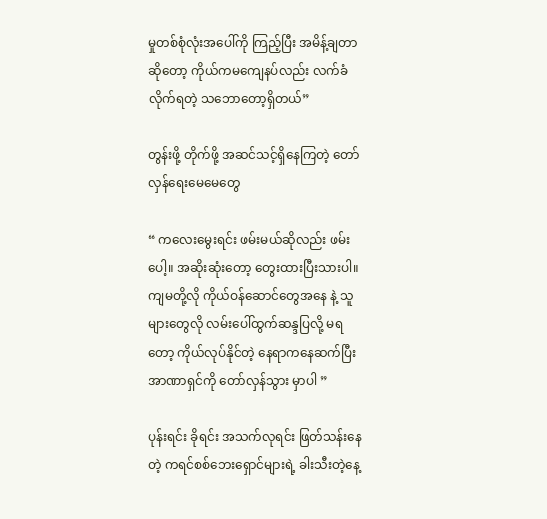မှုတစ်စုံလုံးအပေါ်ကို ကြည့်ပြီး အမိန့်ချတာဆို‌တော့ ကိုယ်ကမကျေနပ်လည်း လက်ခံလိုက်ရတဲ့ သ‌ဘောတော့ရှိတယ်”

တွန်းဖို့ တိုက်ဖို့ အဆင်သင့်ရှိနေကြတဲ့ တော်လှန်ရေးမေမေတွေ

“ ကလေးမွေးရင်း ဖမ်းမယ်ဆိုလည်း ဖမ်းပေါ့။ အဆိုးဆုံးတော့ တွေးထားပြီးသားပါ။ ကျမတို့လို ကိုယ်ဝန်ဆောင်တွေအနေ နဲ့ သူများတွေလို လမ်းပေါ်ထွက်ဆန္ဒပြလို့ မရတော့ ကိုယ်လုပ်နိုင်တဲ့ နေရာကနေဆက်ပြီး အာဏာရှင်ကို တော်လှန်သွား မှာပါ ”

ပုန်းရင်း ခိုရင်း အသက်လုရင်း ဖြတ်သန်းနေတဲ့ ကရင်စစ်ဘေးရှောင်များရဲ့ ခါးသီးတဲ့နေ့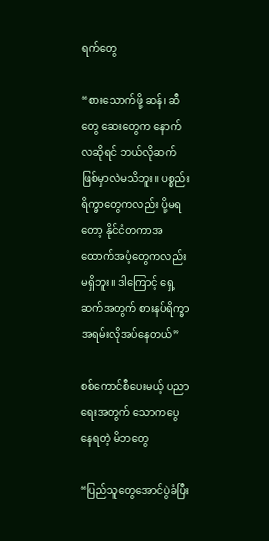ရက်တွေ

“စားသောက်ဖို့ ဆန်၊ ဆီတွေ ဆေးတွေက နောက်လဆိုရင် ဘယ်လိုဆက်ဖြစ်မှာလဲမသိဘူး။ ပစ္စည်းရိက္ခာတွေကလည်း ပို့မရတော့ နိုင်ငံတကာအထောက်အပံ့တွေကလည်းမရှိဘူး။ ဒါကြောင့် ရှေ့ဆက်အတွက် စားနပ်ရိက္ခာအရမ်းလိုအပ်နေတယ်”

စစ်ကောင်စီပေးမယ့် ပညာရေးအတွက် သောကပွေနေရတဲ့ မိဘတွေ

“ပြည်သူတွေအောင်ပွဲခံပြီး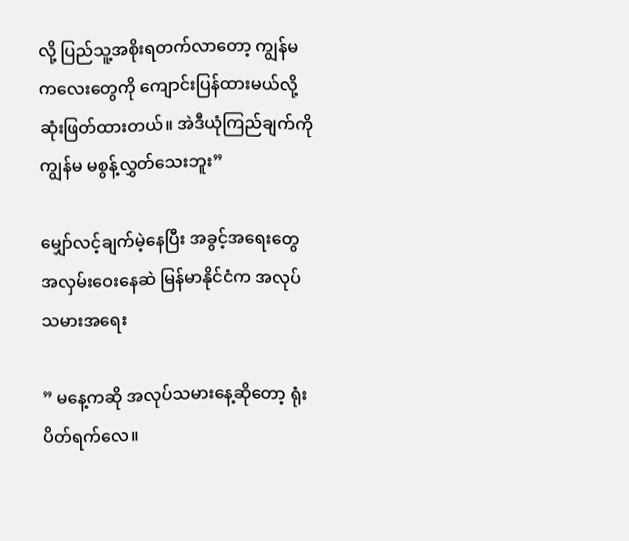လို့ ပြည်သူ့အစိုးရတက်လာတော့ ကျွန်မကလေးတွေကို ကျောင်းပြန်ထားမယ်လို့ ဆုံးဖြတ်ထားတယ်။ အဲဒီယုံကြည်ချက်ကို ကျွန်မ မစွန့်လွှတ်သေးဘူး”

မျှော်လင့်ချက်မဲ့နေပြီး အခွင့်အရေးတွေ အလှမ်းဝေးနေဆဲ မြန်မာနိုင်ငံက အလုပ်သမားအရေး

” မနေ့ကဆို အလုပ်သမားနေ့ဆိုတော့ ရုံးပိတ်ရက်လေ။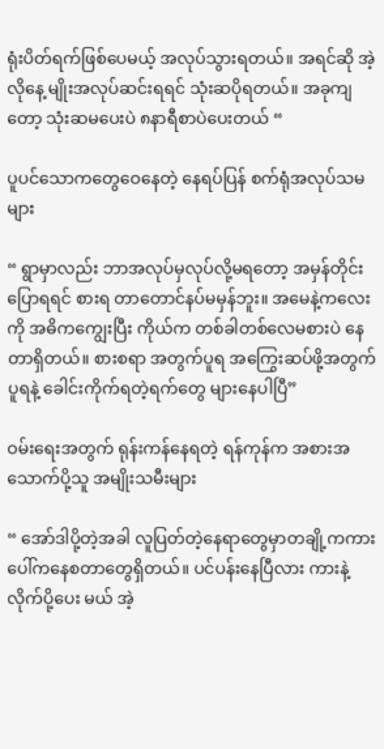ရုံးပိတ်ရက်ဖြစ်ပေမယ့် အလုပ်သွားရတယ်။ အရင်ဆို အဲ့လိုနေ့ မျိုးအလုပ်ဆင်းရရင် သုံးဆပိုရတယ်။ အခုကျတော့ သုံးဆမပေးပဲ ၈နာရီစာပဲပေးတယ် “

ပူပင်သောကတွေဝေနေတဲ့ နေရပ်ပြန် စက်ရုံအလုပ်သမများ

“ ရွာမှာလည်း ဘာအလုပ်မှလုပ်လို့မရတော့ အမှန်တိုင်းပြောရရင် စားရ တာတောင်နပ်မမှန်ဘူး။ အမေနဲ့ကလေးကို အဓိကကျွေးပြီး ကိုယ်က တစ်ခါတစ်လေမစားပဲ နေတာရှိတယ်။ စားစရာ အတွက်ပူရ အကြွေးဆပ်ဖို့အတွက်ပူရနဲ့ ခေါင်းကိုက်ရတဲ့ရက်တွေ များနေပါပြီ”

ဝမ်းရေးအတွက် ရုန်းကန်နေရတဲ့ ရန်ကုန်က အစားအသောက်ပို့သူ အမျိုးသမီးများ

“ အော်ဒါပို့တဲ့အခါ လူပြတ်တဲ့နေရာတွေမှာတချို့ကကားပေါ်ကနေစတာတွေရှိတယ်။ ပင်ပန်းနေပြီလား ကားနဲ့လိုက်ပို့ပေး မယ် အဲ့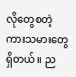လိုတွေစတဲ့ ကားသမားတွေရှိတယ်။ ည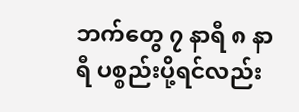ဘက်တွေ ၇ နာရီ ၈ နာရီ ပစ္စည်းပို့ရင်လည်း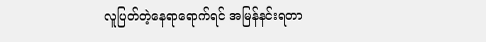လူပြတ်တဲ့နေရာရောက်ရင် အမြန်နင်းရတာ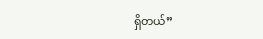ရှိတယ်”